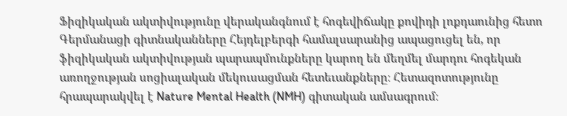Ֆիզիկական ակտիվությունը վերականգնում է հոգեվիճակը քովիդի լոքդաունից հետո
Գերմանացի գիտնականները Հեյդելբերգի համալսարանից ապացուցել են, որ ֆիզիկական ակտիվության պարապմունքները կարող են մեղմել մարդու հոգեկան առողջության սոցիալական մեկուսացման հետեւանքները։ Հետազոտությունը հրապարակվել է Nature Mental Health (NMH) գիտական ամսագրում։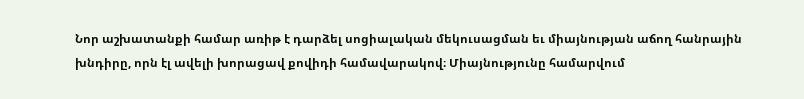Նոր աշխատանքի համար առիթ է դարձել սոցիալական մեկուսացման եւ միայնության աճող հանրային խնդիրը, որն էլ ավելի խորացավ քովիդի համավարակով։ Միայնությունը համարվում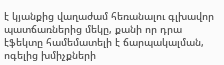է կյանքից վաղաժամ հեռանալու գլխավոր պատճառներից մեկը, քանի որ դրա էֆեկտը համեմատելի է ճարպակալման, ոգելից խմիչքների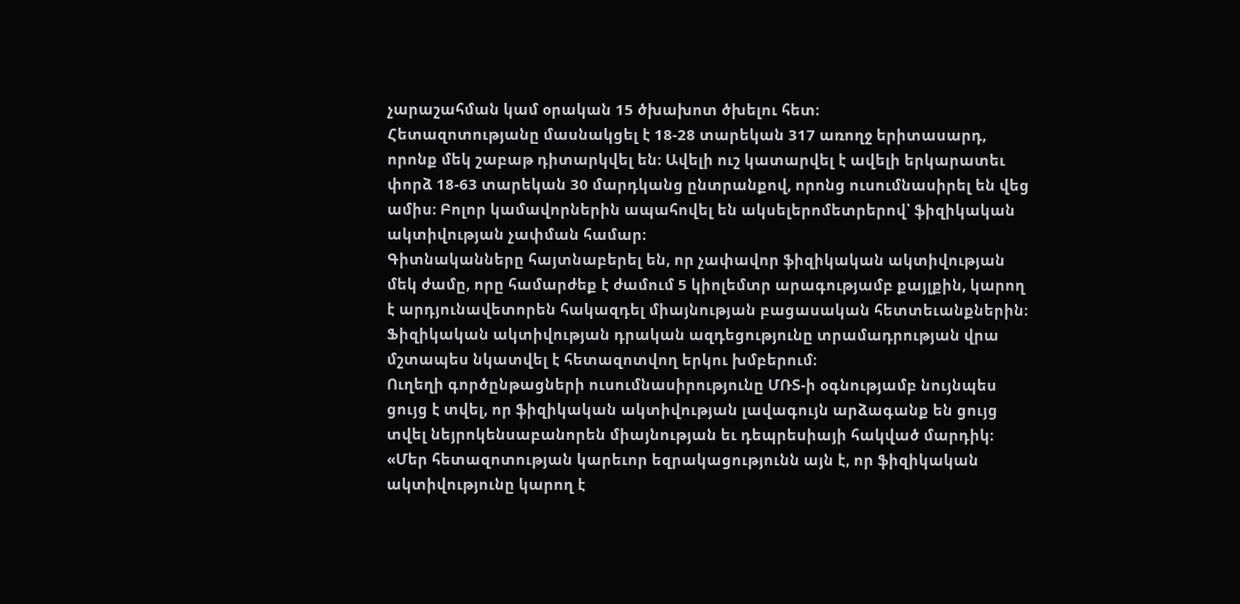չարաշահման կամ օրական 15 ծխախոտ ծխելու հետ։
Հետազոտությանը մասնակցել է 18-28 տարեկան 317 առողջ երիտասարդ, որոնք մեկ շաբաթ դիտարկվել են։ Ավելի ուշ կատարվել է ավելի երկարատեւ փորձ 18-63 տարեկան 30 մարդկանց ընտրանքով, որոնց ուսումնասիրել են վեց ամիս։ Բոլոր կամավորներին ապահովել են ակսելերոմետրերով՝ ֆիզիկական ակտիվության չափման համար։
Գիտնականները հայտնաբերել են, որ չափավոր ֆիզիկական ակտիվության մեկ ժամը, որը համարժեք է ժամում 5 կիոլեմտր արագությամբ քայլքին, կարող է արդյունավետորեն հակազդել միայնության բացասական հետտեւանքներին։ Ֆիզիկական ակտիվության դրական ազդեցությունը տրամադրության վրա մշտապես նկատվել է հետազոտվող երկու խմբերում։
Ուղեղի գործընթացների ուսումնասիրությունը ՄՌՏ-ի օգնությամբ նույնպես ցույց է տվել, որ ֆիզիկական ակտիվության լավագույն արձագանք են ցույց տվել նեյրոկենսաբանորեն միայնության եւ դեպրեսիայի հակված մարդիկ։
«Մեր հետազոտության կարեւոր եզրակացությունն այն է, որ ֆիզիկական ակտիվությունը կարող է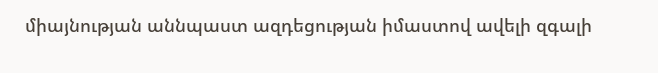միայնության աննպաստ ազդեցության իմաստով ավելի զգալի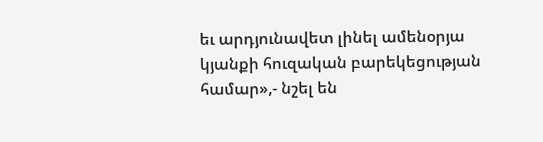եւ արդյունավետ լինել ամենօրյա կյանքի հուզական բարեկեցության համար»,- նշել են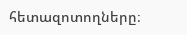հետազոտողները։